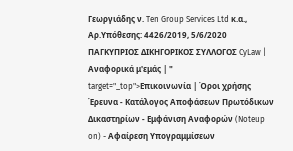Γεωργιάδης ν. Ten Group Services Ltd κ.α., Αρ.Υπόθεσης: 4426/2019, 5/6/2020 ΠΑΓΚΥΠΡΙΟΣ ΔΙΚΗΓΟΡΙΚΟΣ ΣΥΛΛΟΓΟΣ CyLaw | Αναφορικά μ'εμάς | " target="_top">Επικοινωνία | Όροι χρήσης Έρευνα - Κατάλογος Αποφάσεων Πρωτόδικων Δικαστηρίων - Εμφάνιση Αναφορών (Noteup on) - Αφαίρεση Υπογραμμίσεων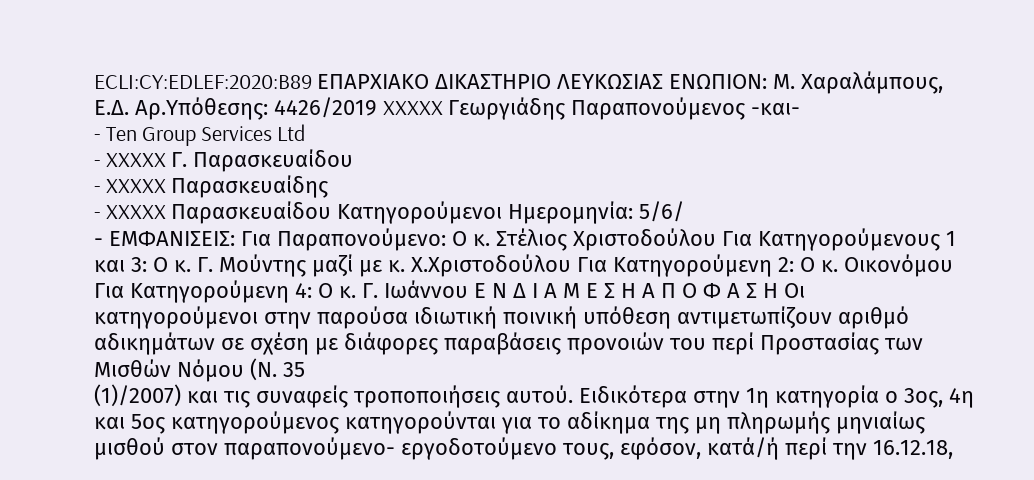ECLI:CY:EDLEF:2020:B89 EΠΑΡΧΙΑΚΟ ΔΙΚΑΣΤΗΡΙΟ ΛΕΥΚΩΣΙΑΣ ΕΝΩΠΙΟΝ: Μ. Χαραλάμπους, Ε.Δ. Αρ.Υπόθεσης: 4426/2019 XXXXX Γεωργιάδης Παραπονούμενος -και-
- Ten Group Services Ltd
- XXXXX Γ. Παρασκευαίδου
- XXXXX Παρασκευαίδης
- XXXXX Παρασκευαίδου Κατηγορούμενοι Ημερομηνία: 5/6/
- ΕΜΦΑΝΙΣΕΙΣ: Για Παραπονούμενο: Ο κ. Στέλιος Χριστοδούλου Για Κατηγορούμενους 1 και 3: Ο κ. Γ. Μούντης μαζί με κ. Χ.Χριστοδούλου Για Κατηγορούμενη 2: Ο κ. Οικονόμου Για Κατηγορούμενη 4: Ο κ. Γ. Ιωάννου Ε Ν Δ Ι Α Μ Ε Σ Η Α Π Ο Φ Α Σ Η Οι κατηγορούμενοι στην παρούσα ιδιωτική ποινική υπόθεση αντιμετωπίζουν αριθμό αδικημάτων σε σχέση με διάφορες παραβάσεις προνοιών του περί Προστασίας των Μισθών Νόμου (Ν. 35
(1)/2007) και τις συναφείς τροποποιήσεις αυτού. Ειδικότερα στην 1η κατηγορία ο 3ος, 4η και 5ος κατηγορούμενος κατηγορούνται για το αδίκημα της μη πληρωμής μηνιαίως μισθού στον παραπονούμενο- εργοδοτούμενο τους, εφόσον, κατά/ή περί την 16.12.18,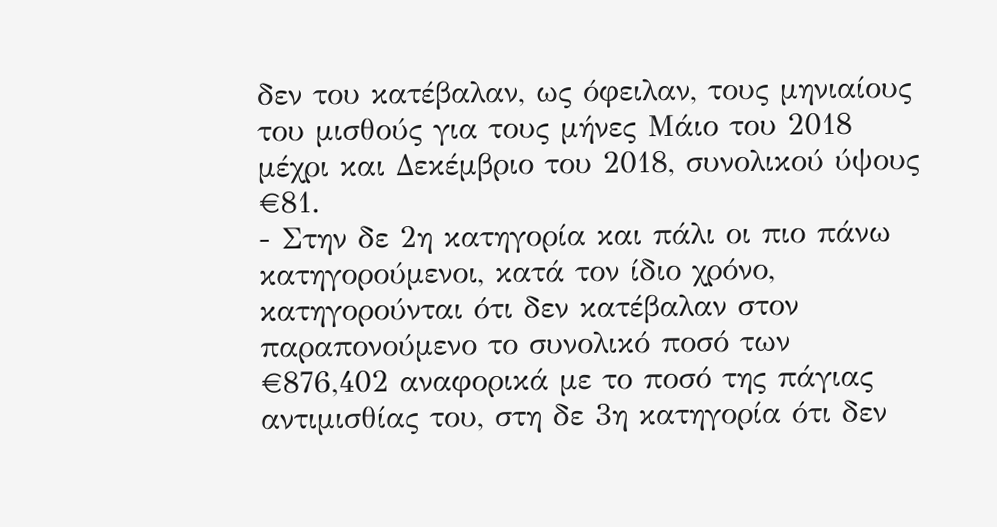δεν του κατέβαλαν, ως όφειλαν, τους μηνιαίους του μισθούς για τους μήνες Μάιο του 2018 μέχρι και Δεκέμβριο του 2018, συνολικού ύψους €81.
- Στην δε 2η κατηγορία και πάλι οι πιο πάνω κατηγορούμενοι, κατά τον ίδιο χρόνο, κατηγορούνται ότι δεν κατέβαλαν στον παραπονούμενο το συνολικό ποσό των €876,402 αναφορικά με το ποσό της πάγιας αντιμισθίας του, στη δε 3η κατηγορία ότι δεν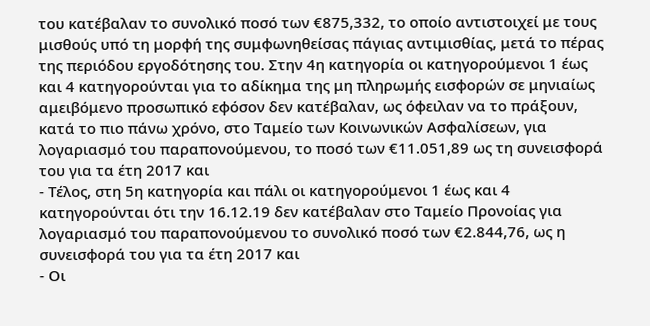του κατέβαλαν το συνολικό ποσό των €875,332, το οποίο αντιστοιχεί με τους μισθούς υπό τη μορφή της συμφωνηθείσας πάγιας αντιμισθίας, μετά το πέρας της περιόδου εργοδότησης του. Στην 4η κατηγορία οι κατηγορούμενοι 1 έως και 4 κατηγορούνται για το αδίκημα της μη πληρωμής εισφορών σε μηνιαίως αμειβόμενο προσωπικό εφόσον δεν κατέβαλαν, ως όφειλαν να το πράξουν, κατά το πιο πάνω χρόνο, στο Ταμείο των Κοινωνικών Ασφαλίσεων, για λογαριασμό του παραπονούμενου, το ποσό των €11.051,89 ως τη συνεισφορά του για τα έτη 2017 και
- Τέλος, στη 5η κατηγορία και πάλι οι κατηγορούμενοι 1 έως και 4 κατηγορούνται ότι την 16.12.19 δεν κατέβαλαν στο Ταμείο Προνοίας για λογαριασμό του παραπονούμενου το συνολικό ποσό των €2.844,76, ως η συνεισφορά του για τα έτη 2017 και
- Οι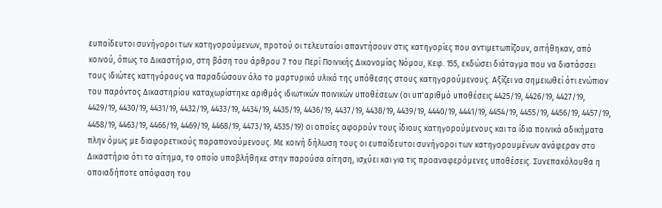ευπαίδευτοι συνήγοροι των κατηγορούμενων, προτού οι τελευταίοι απαντήσουν στις κατηγορίες που αντιμετωπίζουν, αιτήθηκαν, από κοινού, όπως το Δικαστήριο, στη βάση του άρθρου 7 του Περί Ποινικής Δικονομίας Νόμου, Κεφ. 155, εκδώσει διάταγμα που να διατάσσει τους ιδιώτες κατηγόρους να παραδώσουν όλο το μαρτυρικό υλικό της υπόθεσης στους κατηγορούμενους. Αξίζει να σημειωθεί ότι ενώπιον του παρόντος Δικαστηρίου καταχωρίστηκε αριθμός ιδιωτικών ποινικών υποθέσεων (οι υπ'αριθμό υποθέσεις 4425/19, 4426/19, 4427/19, 4429/19, 4430/19, 4431/19, 4432/19, 4433/19, 4434/19, 4435/19, 4436/19, 4437/19, 4438/19, 4439/19, 4440/19, 4441/19, 4454/19, 4455/19, 4456/19, 4457/19, 4458/19, 4463/19, 4466/19, 4469/19, 4468/19, 4473/19, 4535/19) οι οποίες αφορούν τους ίδιους κατηγορούμενους και τα ίδια ποινικά αδικήματα πλην όμως με διαφορετικούς παραπονούμενους. Με κοινή δήλωση τους οι ευπαίδευτοι συνήγοροι των κατηγορουμένων ανάφεραν στο Δικαστήριο ότι το αίτημα, το οποίο υποβλήθηκε στην παρούσα αίτηση, ισχύει και για τις προαναφερόμενες υποθέσεις. Συνεπακόλουθα η οποιαδήποτε απόφαση του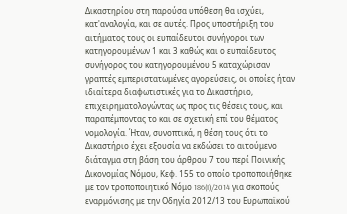Δικαστηρίου στη παρούσα υπόθεση θα ισχύει, κατ'αναλογία, και σε αυτές. Προς υποστήριξη του αιτήματος τους οι ευπαίδευτοι συνήγοροι των κατηγορουμένων 1 και 3 καθώς και ο ευπαίδευτος συνήγορος του κατηγορουμένου 5 καταχώρισαν γραπτές εμπεριστατωμένες αγορεύσεις, οι οποίες ήταν ιδιαίτερα διαφωτιστικές για το Δικαστήριο, επιχειρηματολογώντας ως προς τις θέσεις τους, και παραπέμποντας το και σε σχετική επί του θέματος νομολογία. Ήταν, συνοπτικά, η θέση τους ότι το Δικαστήριο έχει εξουσία να εκδώσει το αιτούμενο διάταγμα στη βάση του άρθρου 7 του περί Ποινικής Δικονομίας Νόμου, Κεφ. 155 το οποίο τροποποιήθηκε με τον τροποποιητικό Νόμο 186(I)/2014 για σκοπούς εναρμόνισης με την Οδηγία 2012/13 του Ευρωπαϊκού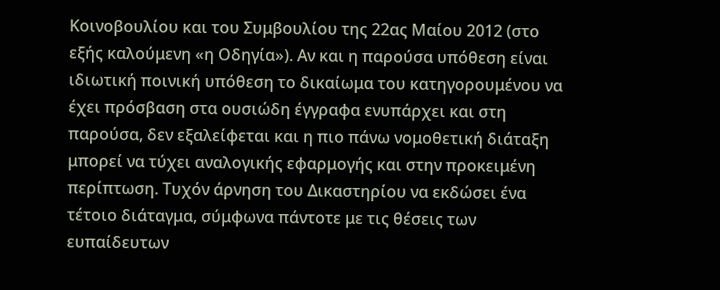Κοινοβουλίου και του Συμβουλίου της 22ας Mαίου 2012 (στο εξής καλούμενη «η Οδηγία»). Αν και η παρούσα υπόθεση είναι ιδιωτική ποινική υπόθεση το δικαίωμα του κατηγορουμένου να έχει πρόσβαση στα ουσιώδη έγγραφα ενυπάρχει και στη παρούσα, δεν εξαλείφεται και η πιο πάνω νομοθετική διάταξη μπορεί να τύχει αναλογικής εφαρμογής και στην προκειμένη περίπτωση. Τυχόν άρνηση του Δικαστηρίου να εκδώσει ένα τέτοιο διάταγμα, σύμφωνα πάντοτε με τις θέσεις των ευπαίδευτων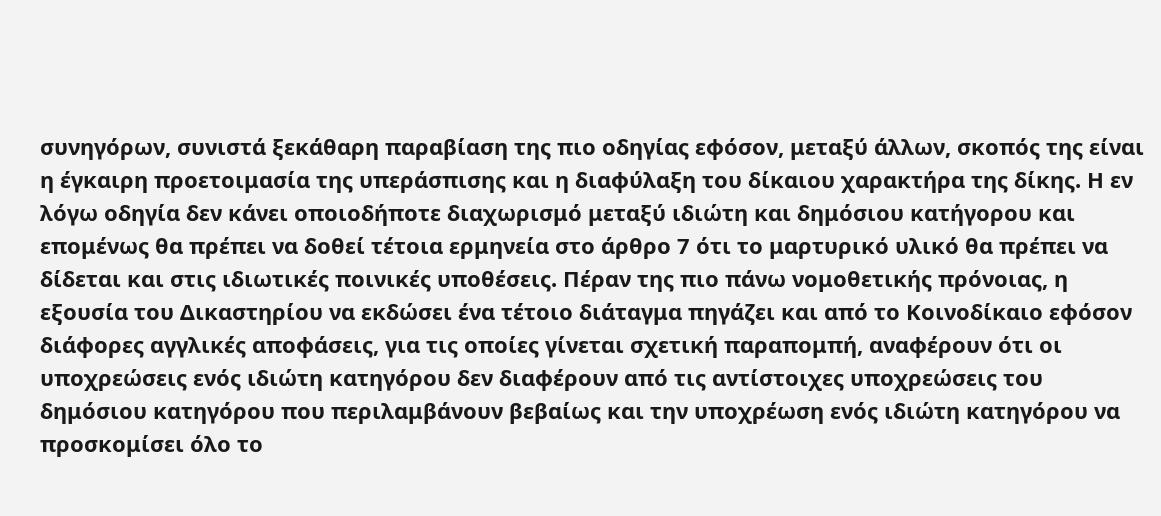συνηγόρων, συνιστά ξεκάθαρη παραβίαση της πιο οδηγίας εφόσον, μεταξύ άλλων, σκοπός της είναι η έγκαιρη προετοιμασία της υπεράσπισης και η διαφύλαξη του δίκαιου χαρακτήρα της δίκης. Η εν λόγω οδηγία δεν κάνει οποιοδήποτε διαχωρισμό μεταξύ ιδιώτη και δημόσιου κατήγορου και επομένως θα πρέπει να δοθεί τέτοια ερμηνεία στο άρθρο 7 ότι το μαρτυρικό υλικό θα πρέπει να δίδεται και στις ιδιωτικές ποινικές υποθέσεις. Πέραν της πιο πάνω νομοθετικής πρόνοιας, η εξουσία του Δικαστηρίου να εκδώσει ένα τέτοιο διάταγμα πηγάζει και από το Κοινοδίκαιο εφόσον διάφορες αγγλικές αποφάσεις, για τις οποίες γίνεται σχετική παραπομπή, αναφέρουν ότι οι υποχρεώσεις ενός ιδιώτη κατηγόρου δεν διαφέρουν από τις αντίστοιχες υποχρεώσεις του δημόσιου κατηγόρου που περιλαμβάνουν βεβαίως και την υποχρέωση ενός ιδιώτη κατηγόρου να προσκομίσει όλο το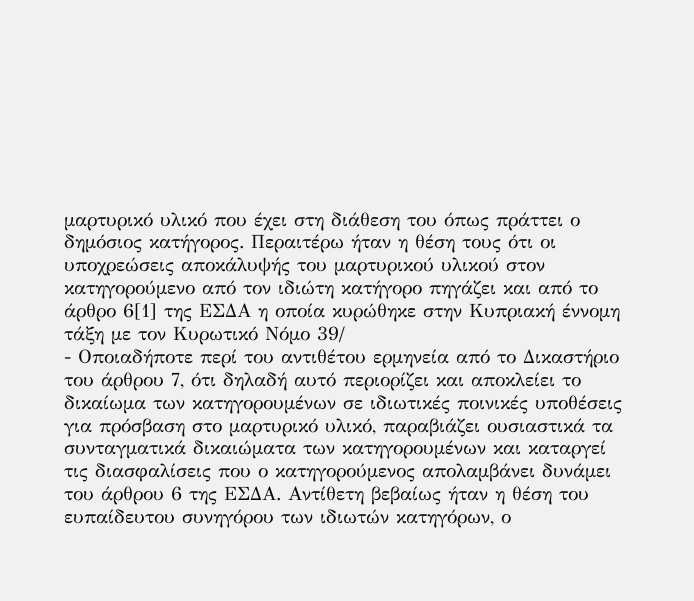μαρτυρικό υλικό που έχει στη διάθεση του όπως πράττει ο δημόσιος κατήγορος. Περαιτέρω ήταν η θέση τους ότι οι υποχρεώσεις αποκάλυψής του μαρτυρικού υλικού στον κατηγορούμενο από τον ιδιώτη κατήγορο πηγάζει και από το άρθρο 6[1] της ΕΣΔΑ η οποία κυρώθηκε στην Κυπριακή έννομη τάξη με τον Κυρωτικό Νόμο 39/
- Οποιαδήποτε περί του αντιθέτου ερμηνεία από το Δικαστήριο του άρθρου 7, ότι δηλαδή αυτό περιορίζει και αποκλείει το δικαίωμα των κατηγορουμένων σε ιδιωτικές ποινικές υποθέσεις για πρόσβαση στο μαρτυρικό υλικό, παραβιάζει ουσιαστικά τα συνταγματικά δικαιώματα των κατηγορουμένων και καταργεί τις διασφαλίσεις που ο κατηγορούμενος απολαμβάνει δυνάμει του άρθρου 6 της ΕΣΔΑ. Αντίθετη βεβαίως ήταν η θέση του ευπαίδευτου συνηγόρου των ιδιωτών κατηγόρων, ο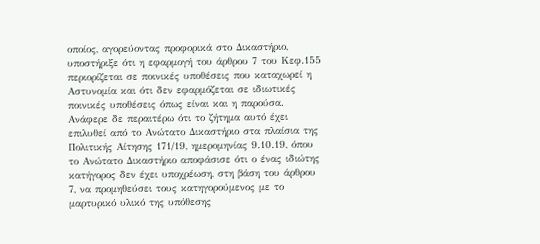οποίος, αγορεύοντας προφορικά στο Δικαστήριο, υποστήριξε ότι η εφαρμογή του άρθρου 7 του Κεφ.155 περιορίζεται σε ποινικές υποθέσεις που καταχωρεί η Αστυνομία και ότι δεν εφαρμόζεται σε ιδιωτικές ποινικές υποθέσεις όπως είναι και η παρούσα. Ανάφερε δε περαιτέρω ότι το ζήτημα αυτό έχει επιλυθεί από το Ανώτατο Δικαστήριο στα πλαίσια της Πολιτικής Αίτησης 171/19, ημερομηνίας 9.10.19, όπου το Ανώτατο Δικαστήριο αποφάσισε ότι ο ένας ιδιώτης κατήγορος δεν έχει υποχρέωση, στη βάση του άρθρου 7, να προμηθεύσει τους κατηγορούμενος με το μαρτυρικό υλικό της υπόθεσης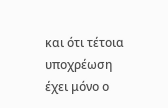και ότι τέτοια υποχρέωση έχει μόνο ο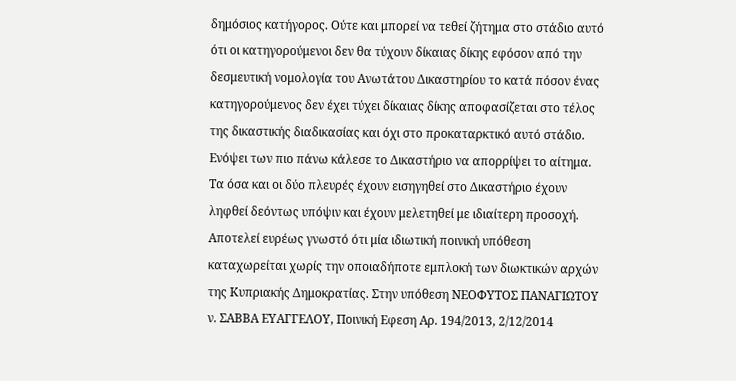δημόσιος κατήγορος. Ούτε και μπορεί να τεθεί ζήτημα στο στάδιο αυτό ότι οι κατηγορούμενοι δεν θα τύχουν δίκαιας δίκης εφόσον από την δεσμευτική νομολογία του Ανωτάτου Δικαστηρίου το κατά πόσον ένας κατηγορούμενος δεν έχει τύχει δίκαιας δίκης αποφασίζεται στο τέλος της δικαστικής διαδικασίας και όχι στο προκαταρκτικό αυτό στάδιο. Ενόψει των πιο πάνω κάλεσε το Δικαστήριο να απορρίψει το αίτημα. Τα όσα και οι δύο πλευρές έχουν εισηγηθεί στο Δικαστήριο έχουν ληφθεί δεόντως υπόψιν και έχουν μελετηθεί με ιδιαίτερη προσοχή. Αποτελεί ευρέως γνωστό ότι μία ιδιωτική ποινική υπόθεση καταχωρείται χωρίς την οποιαδήποτε εμπλοκή των διωκτικών αρχών της Κυπριακής Δημοκρατίας. Στην υπόθεση ΝΕΟΦΥΤΟΣ ΠΑΝΑΓΙΩΤΟΥ ν. ΣΑΒΒΑ ΕΥΑΓΓΕΛΟΥ, Ποινική Εφεση Αρ. 194/2013, 2/12/2014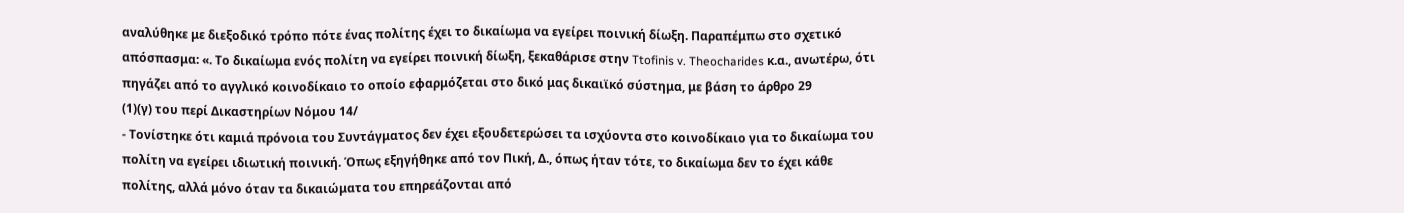αναλύθηκε με διεξοδικό τρόπο πότε ένας πολίτης έχει το δικαίωμα να εγείρει ποινική δίωξη. Παραπέμπω στο σχετικό απόσπασμα: «. Το δικαίωμα ενός πολίτη να εγείρει ποινική δίωξη, ξεκαθάρισε στην Ttofinis v. Theocharides κ.α., ανωτέρω, ότι πηγάζει από το αγγλικό κοινοδίκαιο το οποίο εφαρμόζεται στο δικό μας δικαιϊκό σύστημα, με βάση το άρθρο 29
(1)(γ) του περί Δικαστηρίων Νόμου 14/
- Τονίστηκε ότι καμιά πρόνοια του Συντάγματος δεν έχει εξουδετερώσει τα ισχύοντα στο κοινοδίκαιο για το δικαίωμα του πολίτη να εγείρει ιδιωτική ποινική. Όπως εξηγήθηκε από τον Πική, Δ., όπως ήταν τότε, το δικαίωμα δεν το έχει κάθε πολίτης, αλλά μόνο όταν τα δικαιώματα του επηρεάζονται από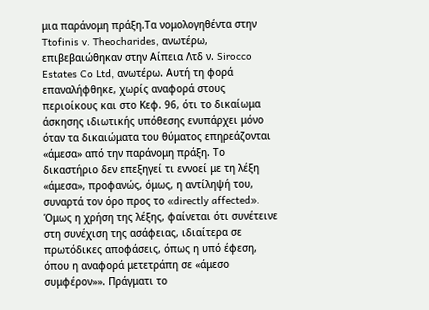μια παράνομη πράξη.Τα νομολογηθέντα στην Ttofinis v. Theocharides, ανωτέρω, επιβεβαιώθηκαν στην Αίπεια Λτδ ν. Sirocco Estates Co Ltd, ανωτέρω. Αυτή τη φορά επαναλήφθηκε, χωρίς αναφορά στους περιοίκους και στο Κεφ. 96, ότι το δικαίωμα άσκησης ιδιωτικής υπόθεσης ενυπάρχει μόνο όταν τα δικαιώματα του θύματος επηρεάζονται «άμεσα» από την παράνομη πράξη. Το δικαστήριο δεν επεξηγεί τι εννοεί με τη λέξη «άμεσα», προφανώς, όμως, η αντίληψή του, συναρτά τον όρο προς το «directly affected». Όμως η χρήση της λέξης, φαίνεται ότι συνέτεινε στη συνέχιση της ασάφειας, ιδιαίτερα σε πρωτόδικες αποφάσεις, όπως η υπό έφεση, όπου η αναφορά μετετράπη σε «άμεσο συμφέρον»». Πράγματι το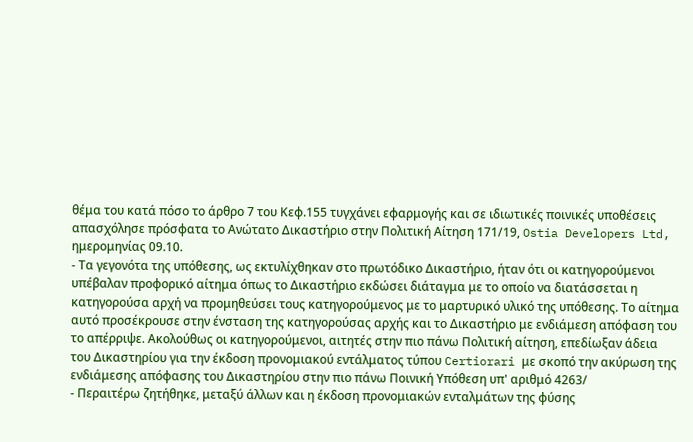θέμα του κατά πόσο το άρθρο 7 του Κεφ.155 τυγχάνει εφαρμογής και σε ιδιωτικές ποινικές υποθέσεις απασχόλησε πρόσφατα το Ανώτατο Δικαστήριο στην Πολιτική Αίτηση 171/19, Ostia Developers Ltd, ημερομηνίας 09.10.
- Τα γεγονότα της υπόθεσης, ως εκτυλίχθηκαν στο πρωτόδικο Δικαστήριο, ήταν ότι οι κατηγορούμενοι υπέβαλαν προφορικό αίτημα όπως το Δικαστήριο εκδώσει διάταγμα με το οποίο να διατάσσεται η κατηγορούσα αρχή να προμηθεύσει τους κατηγορούμενος με το μαρτυρικό υλικό της υπόθεσης. Το αίτημα αυτό προσέκρουσε στην ένσταση της κατηγορούσας αρχής και το Δικαστήριο με ενδιάμεση απόφαση του το απέρριψε. Ακολούθως οι κατηγορούμενοι, αιτητές στην πιο πάνω Πολιτική αίτηση, επεδίωξαν άδεια του Δικαστηρίου για την έκδοση προνομιακού εντάλματος τύπου Certiorari με σκοπό την ακύρωση της ενδιάμεσης απόφασης του Δικαστηρίου στην πιο πάνω Ποινική Υπόθεση υπ' αριθμό 4263/
- Περαιτέρω ζητήθηκε, μεταξύ άλλων και η έκδοση προνομιακών ενταλμάτων της φύσης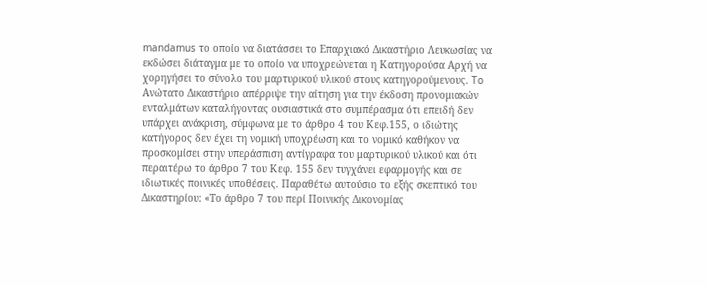mandamus το οποίο να διατάσσει το Επαρχιακό Δικαστήριο Λευκωσίας να εκδώσει διάταγμα με το οποίο να υποχρεώνεται η Κατηγορούσα Αρχή να χορηγήσει το σύνολο του μαρτυρικού υλικού στους κατηγορούμενους. To Ανώτατο Δικαστήριο απέρριψε την αίτηση για την έκδοση προνομιακών ενταλμάτων καταλήγοντας ουσιαστικά στο συμπέρασμα ότι επειδή δεν υπάρχει ανάκριση, σύμφωνα με το άρθρο 4 του Κεφ.155, ο ιδιώτης κατήγορος δεν έχει τη νομική υποχρέωση και το νομικό καθήκον να προσκομίσει στην υπεράσπιση αντίγραφα του μαρτυρικού υλικού και ότι περαιτέρω το άρθρο 7 του Κεφ. 155 δεν τυγχάνει εφαρμογής και σε ιδιωτικές ποινικές υποθέσεις. Παραθέτω αυτούσιο το εξής σκεπτικό του Δικαστηρίου: «Το άρθρο 7 του περί Ποινικής Δικονομίας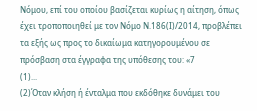Νόμου, επί του οποίου βασίζεται κυρίως η αίτηση, όπως έχει τροποποιηθεί με τον Νόμο Ν.186(Ι)/2014, προβλέπει τα εξής ως προς το δικαίωμα κατηγορουμένου σε πρόσβαση στα έγγραφα της υπόθεσης του: «7
(1)...
(2)Όταν κλήση ή ένταλμα που εκδόθηκε δυνάμει του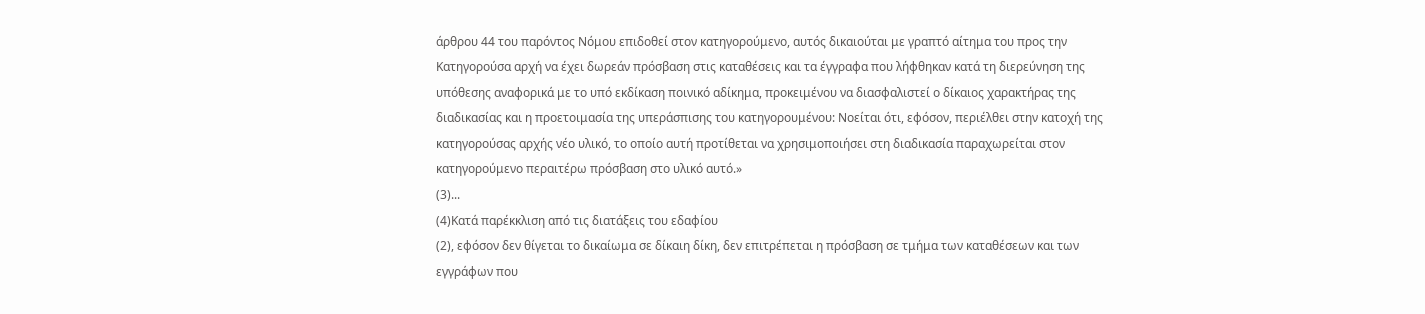άρθρου 44 του παρόντος Νόμου επιδοθεί στον κατηγορούμενο, αυτός δικαιούται με γραπτό αίτημα του προς την Κατηγορούσα αρχή να έχει δωρεάν πρόσβαση στις καταθέσεις και τα έγγραφα που λήφθηκαν κατά τη διερεύνηση της υπόθεσης αναφορικά με το υπό εκδίκαση ποινικό αδίκημα, προκειμένου να διασφαλιστεί ο δίκαιος χαρακτήρας της διαδικασίας και η προετοιμασία της υπεράσπισης του κατηγορουμένου: Νοείται ότι, εφόσον, περιέλθει στην κατοχή της κατηγορούσας αρχής νέο υλικό, το οποίο αυτή προτίθεται να χρησιμοποιήσει στη διαδικασία παραχωρείται στον κατηγορούμενο περαιτέρω πρόσβαση στο υλικό αυτό.»
(3)...
(4)Κατά παρέκκλιση από τις διατάξεις του εδαφίου
(2), εφόσον δεν θίγεται το δικαίωμα σε δίκαιη δίκη, δεν επιτρέπεται η πρόσβαση σε τμήμα των καταθέσεων και των εγγράφων που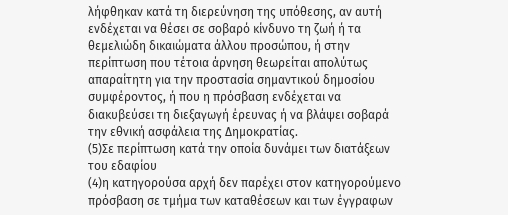λήφθηκαν κατά τη διερεύνηση της υπόθεσης, αν αυτή ενδέχεται να θέσει σε σοβαρό κίνδυνο τη ζωή ή τα θεμελιώδη δικαιώματα άλλου προσώπου, ή στην περίπτωση που τέτοια άρνηση θεωρείται απολύτως απαραίτητη για την προστασία σημαντικού δημοσίου συμφέροντος, ή που η πρόσβαση ενδέχεται να διακυβεύσει τη διεξαγωγή έρευνας ή να βλάψει σοβαρά την εθνική ασφάλεια της Δημοκρατίας.
(5)Σε περίπτωση κατά την οποία δυνάμει των διατάξεων του εδαφίου
(4)η κατηγορούσα αρχή δεν παρέχει στον κατηγορούμενο πρόσβαση σε τμήμα των καταθέσεων και των έγγραφων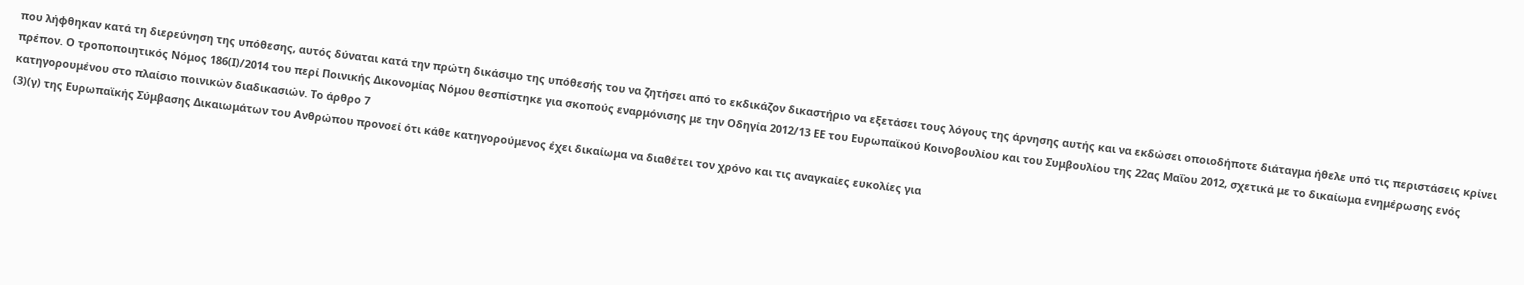που λήφθηκαν κατά τη διερεύνηση της υπόθεσης, αυτός δύναται κατά την πρώτη δικάσιμο της υπόθεσής του να ζητήσει από το εκδικάζον δικαστήριο να εξετάσει τους λόγους της άρνησης αυτής και να εκδώσει οποιοδήποτε διάταγμα ήθελε υπό τις περιστάσεις κρίνει πρέπον. Ο τροποποιητικός Νόμος 186(Ι)/2014 του περί Ποινικής Δικονομίας Νόμου θεσπίστηκε για σκοπούς εναρμόνισης με την Οδηγία 2012/13 ΕΕ του Ευρωπαϊκού Κοινοβουλίου και του Συμβουλίου της 22ας Μαΐου 2012, σχετικά με το δικαίωμα ενημέρωσης ενός κατηγορουμένου στο πλαίσιο ποινικών διαδικασιών. Το άρθρο 7
(3)(γ) της Ευρωπαϊκής Σύμβασης Δικαιωμάτων του Ανθρώπου προνοεί ότι κάθε κατηγορούμενος έχει δικαίωμα να διαθέτει τον χρόνο και τις αναγκαίες ευκολίες για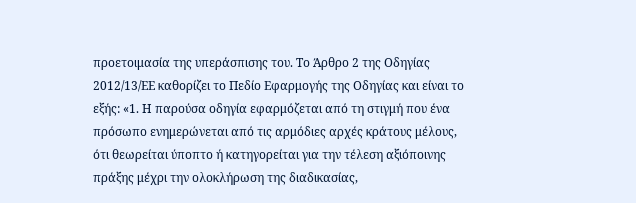προετοιμασία της υπεράσπισης του. Το Άρθρο 2 της Οδηγίας 2012/13/ΕΕ καθορίζει το Πεδίο Εφαρμογής της Οδηγίας και είναι το εξής: «1. Η παρούσα οδηγία εφαρμόζεται από τη στιγμή που ένα πρόσωπο ενημερώνεται από τις αρμόδιες αρχές κράτους μέλους, ότι θεωρείται ύποπτο ή κατηγορείται για την τέλεση αξιόποινης πράξης μέχρι την ολοκλήρωση της διαδικασίας,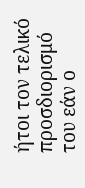ήτοι τον τελικό προσδιορισμό του εάν ο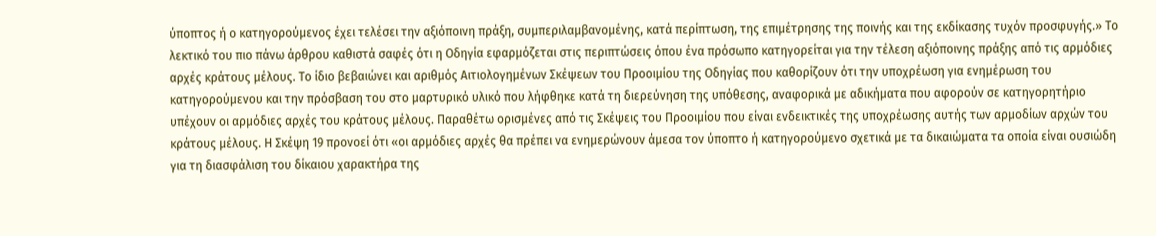ύποπτος ή ο κατηγορούμενος έχει τελέσει την αξιόποινη πράξη, συμπεριλαμβανομένης, κατά περίπτωση, της επιμέτρησης της ποινής και της εκδίκασης τυχόν προσφυγής.» Το λεκτικό του πιο πάνω άρθρου καθιστά σαφές ότι η Οδηγία εφαρμόζεται στις περιπτώσεις όπου ένα πρόσωπο κατηγορείται για την τέλεση αξιόποινης πράξης από τις αρμόδιες αρχές κράτους μέλους. Το ίδιο βεβαιώνει και αριθμός Αιτιολογημένων Σκέψεων του Προοιμίου της Οδηγίας που καθορίζουν ότι την υποχρέωση για ενημέρωση του κατηγορούμενου και την πρόσβαση του στο μαρτυρικό υλικό που λήφθηκε κατά τη διερεύνηση της υπόθεσης, αναφορικά με αδικήματα που αφορούν σε κατηγορητήριο υπέχουν οι αρμόδιες αρχές του κράτους μέλους. Παραθέτω ορισμένες από τις Σκέψεις του Προοιμίου που είναι ενδεικτικές της υποχρέωσης αυτής των αρμοδίων αρχών του κράτους μέλους. Η Σκέψη 19 προνοεί ότι «οι αρμόδιες αρχές θα πρέπει να ενημερώνουν άμεσα τον ύποπτο ή κατηγορούμενο σχετικά με τα δικαιώματα τα οποία είναι ουσιώδη για τη διασφάλιση του δίκαιου χαρακτήρα της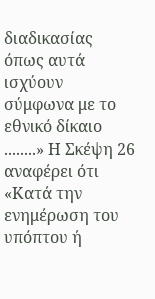διαδικασίας όπως αυτά ισχύουν σύμφωνα με το εθνικό δίκαιο ........» Η Σκέψη 26 αναφέρει ότι «Κατά την ενημέρωση του υπόπτου ή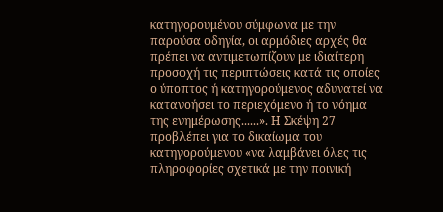κατηγορουμένου σύμφωνα με την παρούσα οδηγία, οι αρμόδιες αρχές θα πρέπει να αντιμετωπίζουν με ιδιαίτερη προσοχή τις περιπτώσεις κατά τις οποίες ο ύποπτος ή κατηγορούμενος αδυνατεί να κατανοήσει το περιεχόμενο ή το νόημα της ενημέρωσης......». Η Σκέψη 27 προβλέπει για το δικαίωμα του κατηγορούμενου «να λαμβάνει όλες τις πληροφορίες σχετικά με την ποινική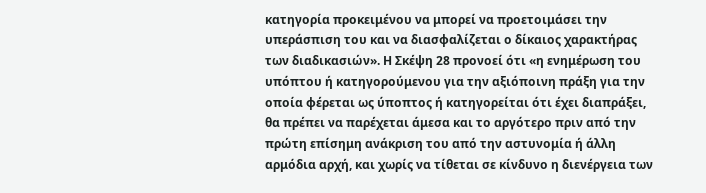κατηγορία προκειμένου να μπορεί να προετοιμάσει την υπεράσπιση του και να διασφαλίζεται ο δίκαιος χαρακτήρας των διαδικασιών». Η Σκέψη 28 προνοεί ότι «η ενημέρωση του υπόπτου ή κατηγορούμενου για την αξιόποινη πράξη για την οποία φέρεται ως ύποπτος ή κατηγορείται ότι έχει διαπράξει, θα πρέπει να παρέχεται άμεσα και το αργότερο πριν από την πρώτη επίσημη ανάκριση του από την αστυνομία ή άλλη αρμόδια αρχή, και χωρίς να τίθεται σε κίνδυνο η διενέργεια των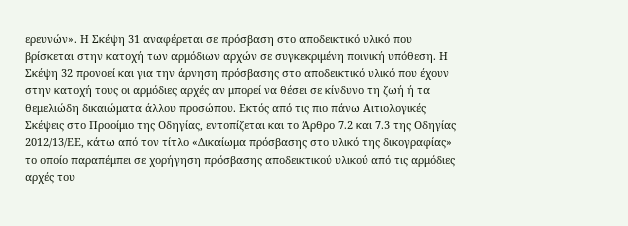ερευνών». Η Σκέψη 31 αναφέρεται σε πρόσβαση στο αποδεικτικό υλικό που βρίσκεται στην κατοχή των αρμόδιων αρχών σε συγκεκριμένη ποινική υπόθεση. Η Σκέψη 32 προνοεί και για την άρνηση πρόσβασης στο αποδεικτικό υλικό που έχουν στην κατοχή τους οι αρμόδιες αρχές αν μπορεί να θέσει σε κίνδυνο τη ζωή ή τα θεμελιώδη δικαιώματα άλλου προσώπου. Εκτός από τις πιο πάνω Αιτιολογικές Σκέψεις στο Προοίμιο της Οδηγίας, εντοπίζεται και το Άρθρο 7.2 και 7.3 της Οδηγίας 2012/13/ΕΕ, κάτω από τον τίτλο «Δικαίωμα πρόσβασης στο υλικό της δικογραφίας» το οποίο παραπέμπει σε χορήγηση πρόσβασης αποδεικτικού υλικού από τις αρμόδιες αρχές του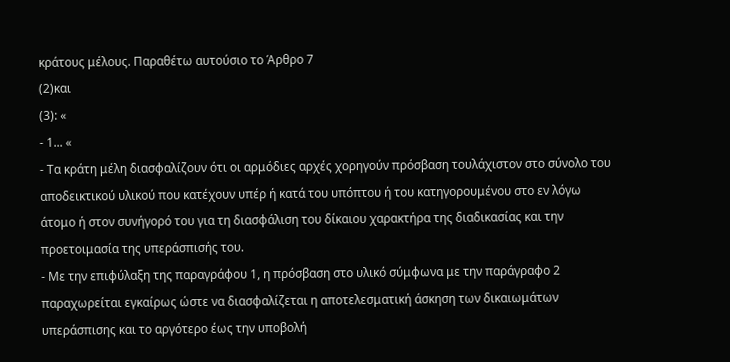κράτους μέλους. Παραθέτω αυτούσιο το Άρθρο 7
(2)και
(3): «
- 1... «
- Τα κράτη μέλη διασφαλίζουν ότι οι αρμόδιες αρχές χορηγούν πρόσβαση τουλάχιστον στο σύνολο του αποδεικτικού υλικού που κατέχουν υπέρ ή κατά του υπόπτου ή του κατηγορουμένου στο εν λόγω άτομο ή στον συνήγορό του για τη διασφάλιση του δίκαιου χαρακτήρα της διαδικασίας και την προετοιμασία της υπεράσπισής του.
- Με την επιφύλαξη της παραγράφου 1, η πρόσβαση στο υλικό σύμφωνα με την παράγραφο 2 παραχωρείται εγκαίρως ώστε να διασφαλίζεται η αποτελεσματική άσκηση των δικαιωμάτων υπεράσπισης και το αργότερο έως την υποβολή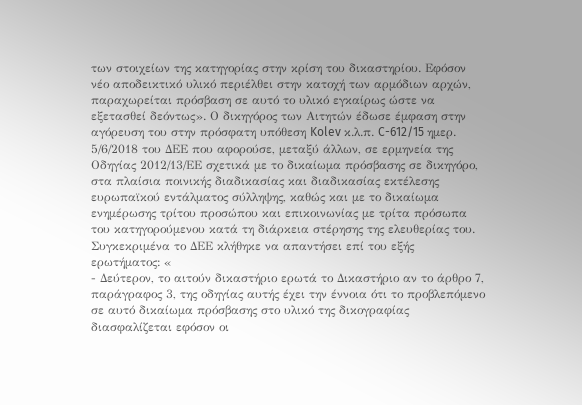των στοιχείων της κατηγορίας στην κρίση του δικαστηρίου. Εφόσον νέο αποδεικτικό υλικό περιέλθει στην κατοχή των αρμόδιων αρχών, παραχωρείται πρόσβαση σε αυτό το υλικό εγκαίρως ώστε να εξετασθεί δεόντως». Ο δικηγόρος των Αιτητών έδωσε έμφαση στην αγόρευση του στην πρόσφατη υπόθεση Kolev κ.λ.π. C-612/15 ημερ. 5/6/2018 του ΔΕΕ που αφορούσε, μεταξύ άλλων, σε ερμηνεία της Οδηγίας 2012/13/ΕΕ σχετικά με το δικαίωμα πρόσβασης σε δικηγόρο, στα πλαίσια ποινικής διαδικασίας και διαδικασίας εκτέλεσης ευρωπαϊκού εντάλματος σύλληψης, καθώς και με το δικαίωμα ενημέρωσης τρίτου προσώπου και επικοινωνίας με τρίτα πρόσωπα του κατηγορούμενου κατά τη διάρκεια στέρησης της ελευθερίας του. Συγκεκριμένα το ΔΕΕ κλήθηκε να απαντήσει επί του εξής ερωτήματος: «
- Δεύτερον, το αιτούν δικαστήριο ερωτά το Δικαστήριο αν το άρθρο 7, παράγραφος 3, της οδηγίας αυτής έχει την έννοια ότι το προβλεπόμενο σε αυτό δικαίωμα πρόσβασης στο υλικό της δικογραφίας διασφαλίζεται εφόσον οι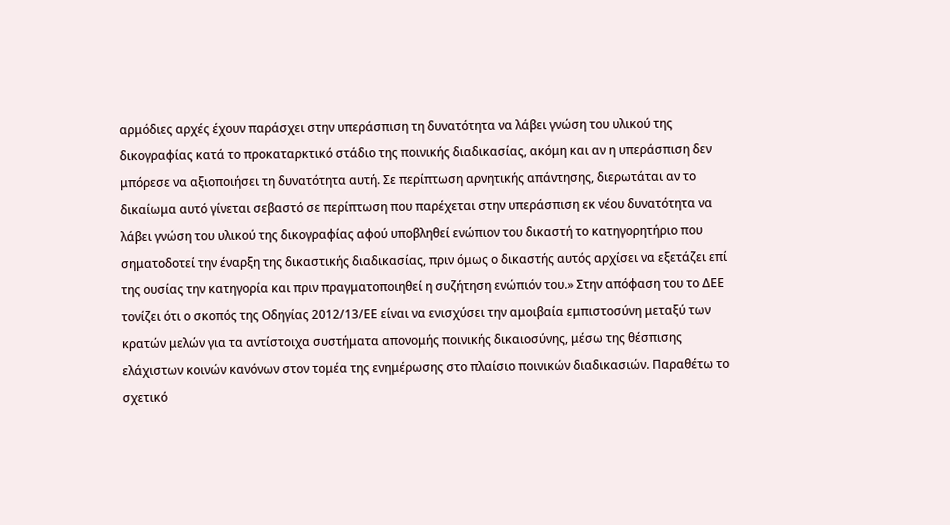αρμόδιες αρχές έχουν παράσχει στην υπεράσπιση τη δυνατότητα να λάβει γνώση του υλικού της δικογραφίας κατά το προκαταρκτικό στάδιο της ποινικής διαδικασίας, ακόμη και αν η υπεράσπιση δεν μπόρεσε να αξιοποιήσει τη δυνατότητα αυτή. Σε περίπτωση αρνητικής απάντησης, διερωτάται αν το δικαίωμα αυτό γίνεται σεβαστό σε περίπτωση που παρέχεται στην υπεράσπιση εκ νέου δυνατότητα να λάβει γνώση του υλικού της δικογραφίας αφού υποβληθεί ενώπιον του δικαστή το κατηγορητήριο που σηματοδοτεί την έναρξη της δικαστικής διαδικασίας, πριν όμως ο δικαστής αυτός αρχίσει να εξετάζει επί της ουσίας την κατηγορία και πριν πραγματοποιηθεί η συζήτηση ενώπιόν του.» Στην απόφαση του το ΔΕΕ τονίζει ότι ο σκοπός της Οδηγίας 2012/13/ΕΕ είναι να ενισχύσει την αμοιβαία εμπιστοσύνη μεταξύ των κρατών μελών για τα αντίστοιχα συστήματα απονομής ποινικής δικαιοσύνης, μέσω της θέσπισης ελάχιστων κοινών κανόνων στον τομέα της ενημέρωσης στο πλαίσιο ποινικών διαδικασιών. Παραθέτω το σχετικό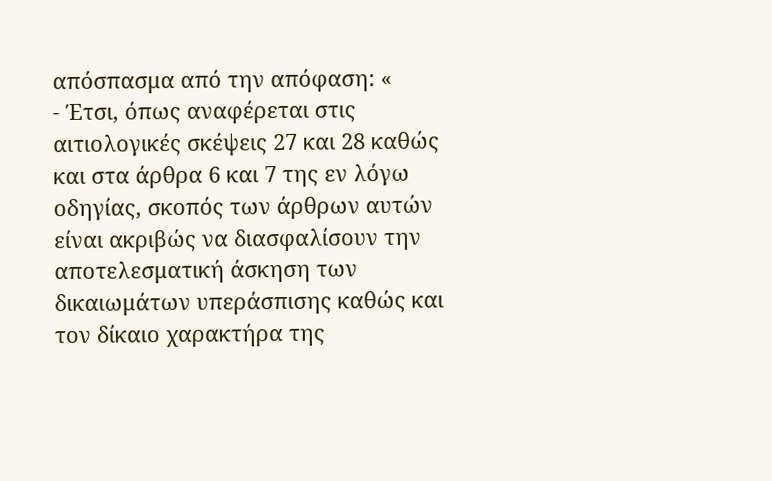απόσπασμα από την απόφαση: «
- Έτσι, όπως αναφέρεται στις αιτιολογικές σκέψεις 27 και 28 καθώς και στα άρθρα 6 και 7 της εν λόγω οδηγίας, σκοπός των άρθρων αυτών είναι ακριβώς να διασφαλίσουν την αποτελεσματική άσκηση των δικαιωμάτων υπεράσπισης καθώς και τον δίκαιο χαρακτήρα της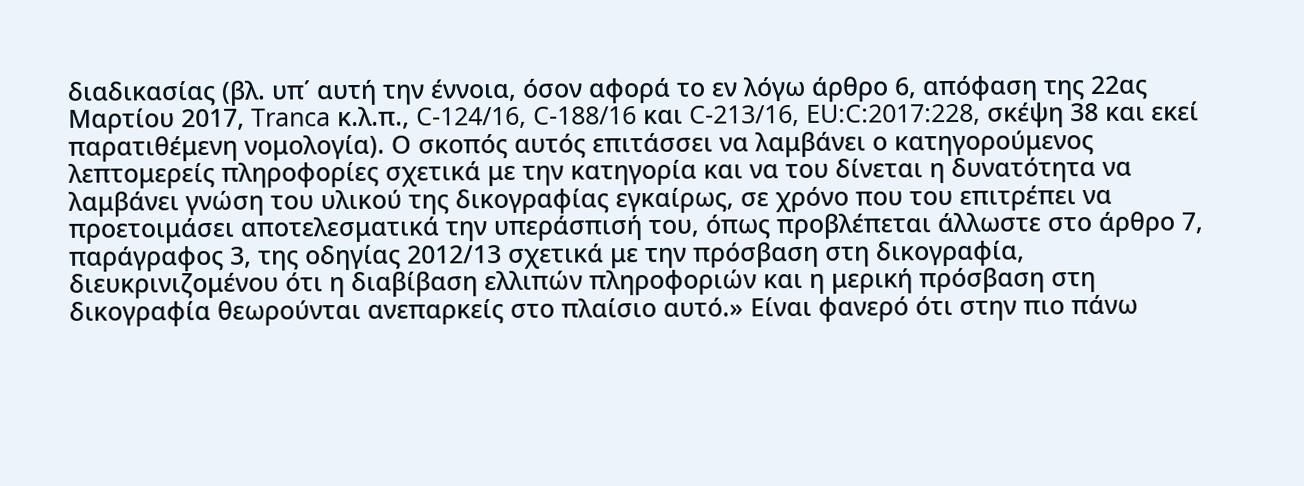διαδικασίας (βλ. υπ΄ αυτή την έννοια, όσον αφορά το εν λόγω άρθρο 6, απόφαση της 22ας Μαρτίου 2017, Tranca κ.λ.π., C-124/16, C-188/16 και C-213/16, EU:C:2017:228, σκέψη 38 και εκεί παρατιθέμενη νομολογία). Ο σκοπός αυτός επιτάσσει να λαμβάνει ο κατηγορούμενος λεπτομερείς πληροφορίες σχετικά με την κατηγορία και να του δίνεται η δυνατότητα να λαμβάνει γνώση του υλικού της δικογραφίας εγκαίρως, σε χρόνο που του επιτρέπει να προετοιμάσει αποτελεσματικά την υπεράσπισή του, όπως προβλέπεται άλλωστε στο άρθρο 7, παράγραφος 3, της οδηγίας 2012/13 σχετικά με την πρόσβαση στη δικογραφία, διευκρινιζομένου ότι η διαβίβαση ελλιπών πληροφοριών και η μερική πρόσβαση στη δικογραφία θεωρούνται ανεπαρκείς στο πλαίσιο αυτό.» Είναι φανερό ότι στην πιο πάνω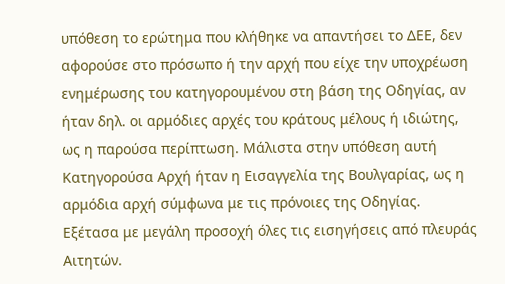υπόθεση το ερώτημα που κλήθηκε να απαντήσει το ΔΕΕ, δεν αφορούσε στο πρόσωπο ή την αρχή που είχε την υποχρέωση ενημέρωσης του κατηγορουμένου στη βάση της Οδηγίας, αν ήταν δηλ. οι αρμόδιες αρχές του κράτους μέλους ή ιδιώτης, ως η παρούσα περίπτωση. Μάλιστα στην υπόθεση αυτή Κατηγορούσα Αρχή ήταν η Εισαγγελία της Βουλγαρίας, ως η αρμόδια αρχή σύμφωνα με τις πρόνοιες της Οδηγίας. Εξέτασα με μεγάλη προσοχή όλες τις εισηγήσεις από πλευράς Αιτητών.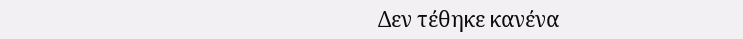Δεν τέθηκε κανένα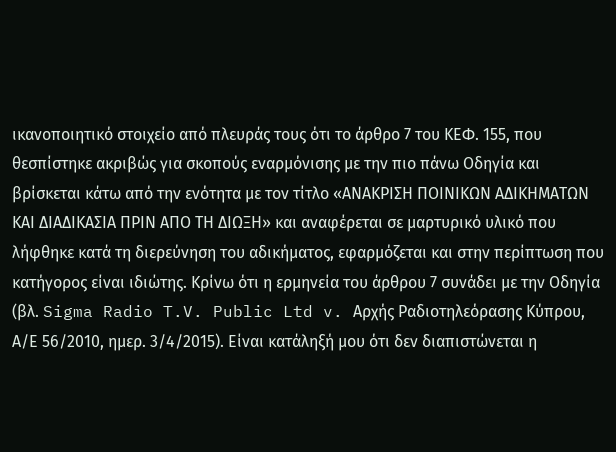ικανοποιητικό στοιχείο από πλευράς τους ότι το άρθρο 7 του ΚΕΦ. 155, που θεσπίστηκε ακριβώς για σκοπούς εναρμόνισης με την πιο πάνω Οδηγία και βρίσκεται κάτω από την ενότητα με τον τίτλο «ΑΝΑΚΡΙΣΗ ΠΟΙΝΙΚΩΝ ΑΔΙΚΗΜΑΤΩΝ ΚΑΙ ΔΙΑΔΙΚΑΣΙΑ ΠΡΙΝ ΑΠΟ ΤΗ ΔΙΩΞΗ» και αναφέρεται σε μαρτυρικό υλικό που λήφθηκε κατά τη διερεύνηση του αδικήματος, εφαρμόζεται και στην περίπτωση που κατήγορος είναι ιδιώτης. Κρίνω ότι η ερμηνεία του άρθρου 7 συνάδει με την Οδηγία (βλ. Sigma Radio T.V. Public Ltd v. Αρχής Ραδιοτηλεόρασης Κύπρου, Α/Ε 56/2010, ημερ. 3/4/2015). Είναι κατάληξή μου ότι δεν διαπιστώνεται η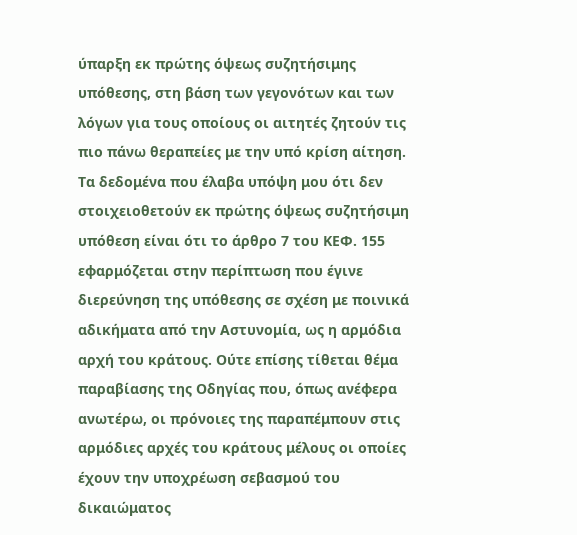ύπαρξη εκ πρώτης όψεως συζητήσιμης υπόθεσης, στη βάση των γεγονότων και των λόγων για τους οποίους οι αιτητές ζητούν τις πιο πάνω θεραπείες με την υπό κρίση αίτηση. Τα δεδομένα που έλαβα υπόψη μου ότι δεν στοιχειοθετούν εκ πρώτης όψεως συζητήσιμη υπόθεση είναι ότι το άρθρο 7 του ΚΕΦ. 155 εφαρμόζεται στην περίπτωση που έγινε διερεύνηση της υπόθεσης σε σχέση με ποινικά αδικήματα από την Αστυνομία, ως η αρμόδια αρχή του κράτους. Ούτε επίσης τίθεται θέμα παραβίασης της Οδηγίας που, όπως ανέφερα ανωτέρω, οι πρόνοιες της παραπέμπουν στις αρμόδιες αρχές του κράτους μέλους οι οποίες έχουν την υποχρέωση σεβασμού του δικαιώματος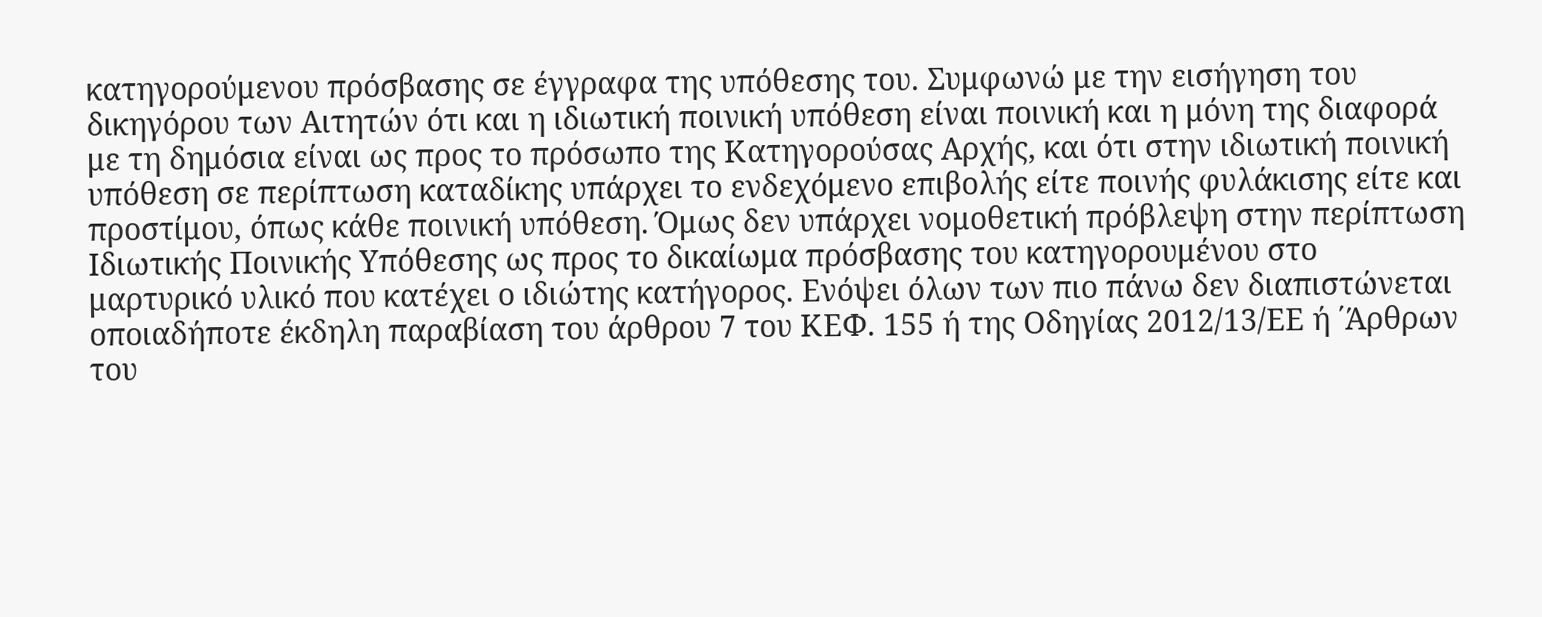κατηγορούμενου πρόσβασης σε έγγραφα της υπόθεσης του. Συμφωνώ με την εισήγηση του δικηγόρου των Αιτητών ότι και η ιδιωτική ποινική υπόθεση είναι ποινική και η μόνη της διαφορά με τη δημόσια είναι ως προς το πρόσωπο της Κατηγορούσας Αρχής, και ότι στην ιδιωτική ποινική υπόθεση σε περίπτωση καταδίκης υπάρχει το ενδεχόμενο επιβολής είτε ποινής φυλάκισης είτε και προστίμου, όπως κάθε ποινική υπόθεση. Όμως δεν υπάρχει νομοθετική πρόβλεψη στην περίπτωση Ιδιωτικής Ποινικής Υπόθεσης ως προς το δικαίωμα πρόσβασης του κατηγορουμένου στο μαρτυρικό υλικό που κατέχει ο ιδιώτης κατήγορος. Ενόψει όλων των πιο πάνω δεν διαπιστώνεται οποιαδήποτε έκδηλη παραβίαση του άρθρου 7 του ΚΕΦ. 155 ή της Οδηγίας 2012/13/ΕΕ ή ΄Άρθρων του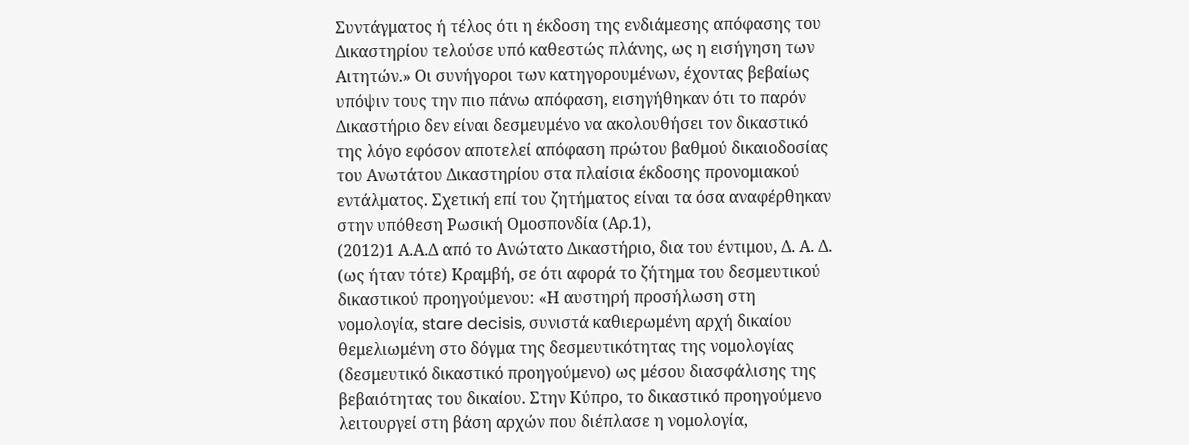Συντάγματος ή τέλος ότι η έκδοση της ενδιάμεσης απόφασης του Δικαστηρίου τελούσε υπό καθεστώς πλάνης, ως η εισήγηση των Αιτητών.» Οι συνήγοροι των κατηγορουμένων, έχοντας βεβαίως υπόψιν τους την πιο πάνω απόφαση, εισηγήθηκαν ότι το παρόν Δικαστήριο δεν είναι δεσμευμένο να ακολουθήσει τον δικαστικό της λόγο εφόσον αποτελεί απόφαση πρώτου βαθμού δικαιοδοσίας του Ανωτάτου Δικαστηρίου στα πλαίσια έκδοσης προνομιακού εντάλματος. Σχετική επί του ζητήματος είναι τα όσα αναφέρθηκαν στην υπόθεση Ρωσική Ομοσπονδία (Αρ.1),
(2012)1 Α.Α.Δ από το Ανώτατο Δικαστήριο, δια του έντιμου, Δ. Α. Δ. (ως ήταν τότε) Κραμβή, σε ότι αφορά το ζήτημα του δεσμευτικού δικαστικού προηγούμενου: «Η αυστηρή προσήλωση στη νομολογία, stare decisis, συνιστά καθιερωμένη αρχή δικαίου θεμελιωμένη στο δόγμα της δεσμευτικότητας της νομολογίας (δεσμευτικό δικαστικό προηγούμενο) ως μέσου διασφάλισης της βεβαιότητας του δικαίου. Στην Κύπρο, το δικαστικό προηγούμενο λειτουργεί στη βάση αρχών που διέπλασε η νομολογία,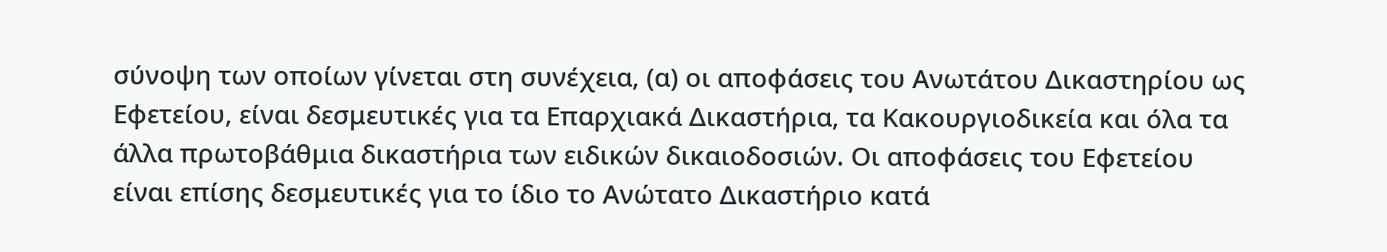σύνοψη των οποίων γίνεται στη συνέχεια, (α) οι αποφάσεις του Ανωτάτου Δικαστηρίου ως Εφετείου, είναι δεσμευτικές για τα Επαρχιακά Δικαστήρια, τα Κακουργιοδικεία και όλα τα άλλα πρωτοβάθμια δικαστήρια των ειδικών δικαιοδοσιών. Οι αποφάσεις του Εφετείου είναι επίσης δεσμευτικές για το ίδιο το Ανώτατο Δικαστήριο κατά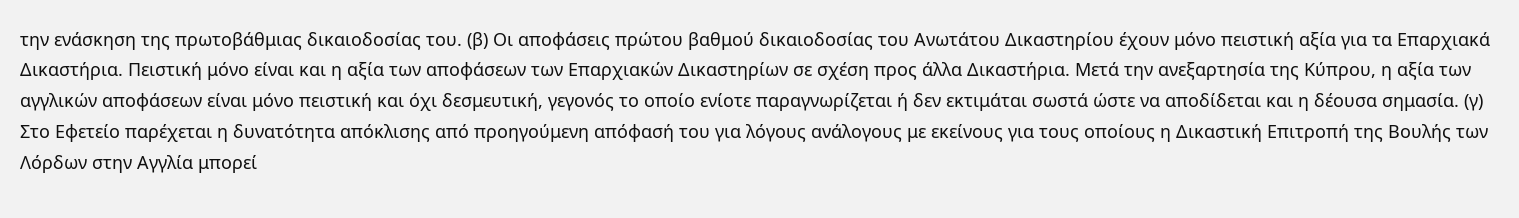την ενάσκηση της πρωτοβάθμιας δικαιοδοσίας του. (β) Οι αποφάσεις πρώτου βαθμού δικαιοδοσίας του Ανωτάτου Δικαστηρίου έχουν μόνο πειστική αξία για τα Επαρχιακά Δικαστήρια. Πειστική μόνο είναι και η αξία των αποφάσεων των Επαρχιακών Δικαστηρίων σε σχέση προς άλλα Δικαστήρια. Μετά την ανεξαρτησία της Κύπρου, η αξία των αγγλικών αποφάσεων είναι μόνο πειστική και όχι δεσμευτική, γεγονός το οποίο ενίοτε παραγνωρίζεται ή δεν εκτιμάται σωστά ώστε να αποδίδεται και η δέουσα σημασία. (γ) Στο Εφετείο παρέχεται η δυνατότητα απόκλισης από προηγούμενη απόφασή του για λόγους ανάλογους με εκείνους για τους οποίους η Δικαστική Επιτροπή της Βουλής των Λόρδων στην Αγγλία μπορεί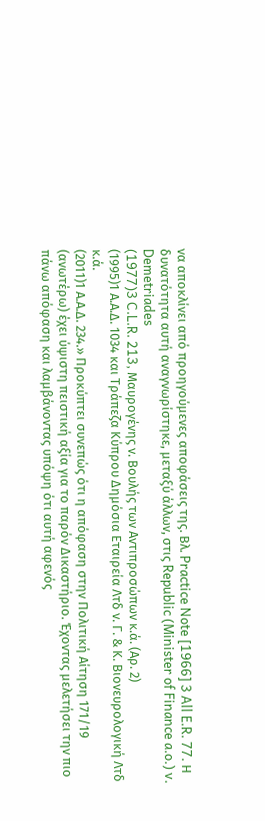να αποκλίνει από προηγούμενες αποφάσεις της. Βλ. Practice Note [1966] 3 All E.R. 77. Η δυνατότητα αυτή αναγνωρίστηκε, μεταξύ άλλων, στις Republic (Minister of Finance a.o.) v. Demetriades
(1977)3 C.L.R. 213, Μαυρογένης ν. Βουλής των Αντιπροσώπων κ.ά. (Αρ. 2)
(1995)1 Α.Α.Δ. 1034 και Τράπεζα Κύπρου Δημόσια Εταιρεία Λτδ ν. Γ. & Κ. Βιονευρολογική Λτδ κ.ά.
(2011)1 Α.Α.Δ. 234.» Προκύπτει συνεπώς ότι η απόφαση στην Πολιτική Αίτηση 171/19 (ανωτέρω) έχει ύψιστη πειστική αξία για το παρόν Δικαστήριο. Έχοντας μελετήσει την πιο πάνω απόφαση και λαμβάνοντας υπόψη ότι αυτή αφενός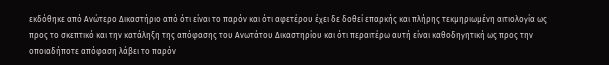εκδόθηκε από Ανώτερο Δικαστήριο από ότι είναι το παρόν και ότι αφετέρου έχει δε δοθεί επαρκής και πλήρης τεκμηριωμένη αιτιολογία ως προς το σκεπτικό και την κατάληξη της απόφασης του Ανωτάτου Δικαστηρίου και ότι περαιτέρω αυτή είναι καθοδηγητική ως προς την οποιαδήποτε απόφαση λάβει το παρόν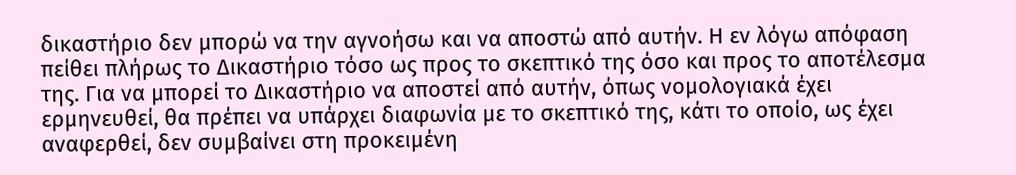δικαστήριο δεν μπορώ να την αγνοήσω και να αποστώ από αυτήν. Η εν λόγω απόφαση πείθει πλήρως το Δικαστήριο τόσο ως προς το σκεπτικό της όσο και προς το αποτέλεσμα της. Για να μπορεί το Δικαστήριο να αποστεί από αυτήν, όπως νομολογιακά έχει ερμηνευθεί, θα πρέπει να υπάρχει διαφωνία με το σκεπτικό της, κάτι το οποίο, ως έχει αναφερθεί, δεν συμβαίνει στη προκειμένη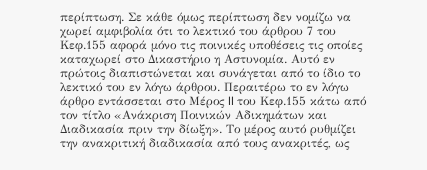περίπτωση. Σε κάθε όμως περίπτωση δεν νομίζω να χωρεί αμφιβολία ότι το λεκτικό του άρθρου 7 του Κεφ.155 αφορά μόνο τις ποινικές υποθέσεις τις οποίες καταχωρεί στο Δικαστήριο η Αστυνομία. Αυτό εν πρώτοις διαπιστώνεται και συνάγεται από το ίδιο το λεκτικό του εν λόγω άρθρου. Περαιτέρω το εν λόγω άρθρο εντάσσεται στο Μέρος II του Κεφ.155 κάτω από τον τίτλο «Ανάκριση Ποινικών Αδικημάτων και Διαδικασία πριν την δίωξη». Το μέρος αυτό ρυθμίζει την ανακριτική διαδικασία από τους ανακριτές, ως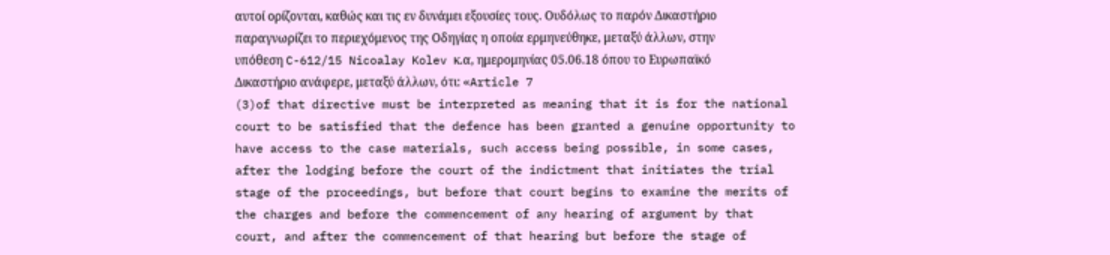αυτοί ορίζονται, καθώς και τις εν δυνάμει εξουσίες τους. Ουδόλως το παρόν Δικαστήριο παραγνωρίζει το περιεχόμενος της Οδηγίας η οποία ερμηνεύθηκε, μεταξύ άλλων, στην υπόθεση C-612/15 Nicoalay Kolev κ.α, ημερομηνίας 05.06.18 όπου το Ευρωπαϊκό Δικαστήριο ανάφερε, μεταξύ άλλων, ότι: «Article 7
(3)of that directive must be interpreted as meaning that it is for the national court to be satisfied that the defence has been granted a genuine opportunity to have access to the case materials, such access being possible, in some cases, after the lodging before the court of the indictment that initiates the trial stage of the proceedings, but before that court begins to examine the merits of the charges and before the commencement of any hearing of argument by that court, and after the commencement of that hearing but before the stage of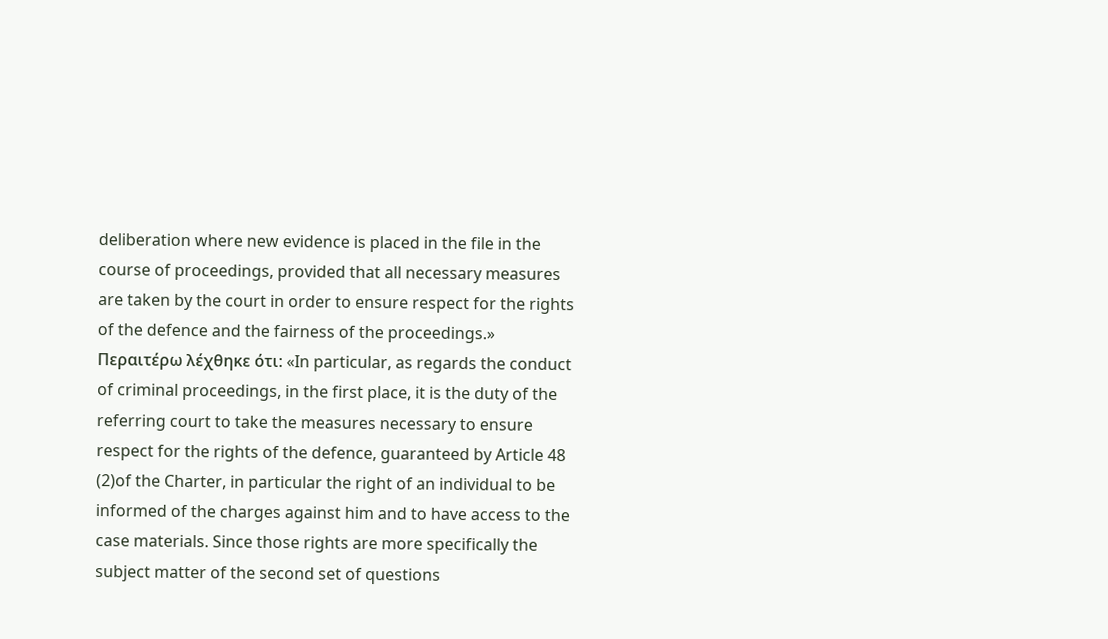deliberation where new evidence is placed in the file in the course of proceedings, provided that all necessary measures are taken by the court in order to ensure respect for the rights of the defence and the fairness of the proceedings.» Περαιτέρω λέχθηκε ότι: «In particular, as regards the conduct of criminal proceedings, in the first place, it is the duty of the referring court to take the measures necessary to ensure respect for the rights of the defence, guaranteed by Article 48
(2)of the Charter, in particular the right of an individual to be informed of the charges against him and to have access to the case materials. Since those rights are more specifically the subject matter of the second set of questions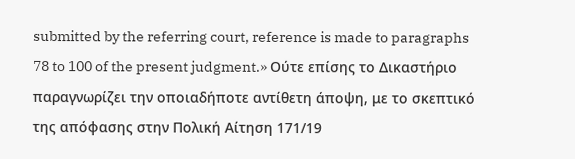submitted by the referring court, reference is made to paragraphs 78 to 100 of the present judgment.» Ούτε επίσης το Δικαστήριο παραγνωρίζει την οποιαδήποτε αντίθετη άποψη, με το σκεπτικό της απόφασης στην Πολική Αίτηση 171/19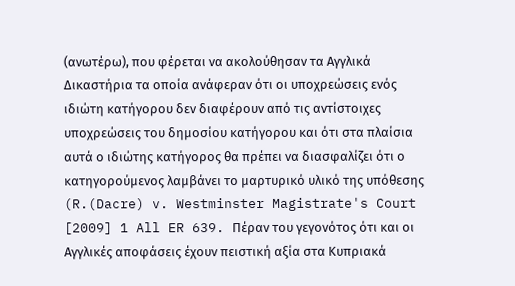(ανωτέρω), που φέρεται να ακολούθησαν τα Αγγλικά Δικαστήρια τα οποία ανάφεραν ότι οι υποχρεώσεις ενός ιδιώτη κατήγορου δεν διαφέρουν από τις αντίστοιχες υποχρεώσεις του δημοσίου κατήγορου και ότι στα πλαίσια αυτά ο ιδιώτης κατήγορος θα πρέπει να διασφαλίζει ότι ο κατηγορούμενος λαμβάνει το μαρτυρικό υλικό της υπόθεσης (R.(Dacre) v. Westminster Magistrate's Court [2009] 1 All ER 639. Πέραν του γεγονότος ότι και οι Αγγλικές αποφάσεις έχουν πειστική αξία στα Κυπριακά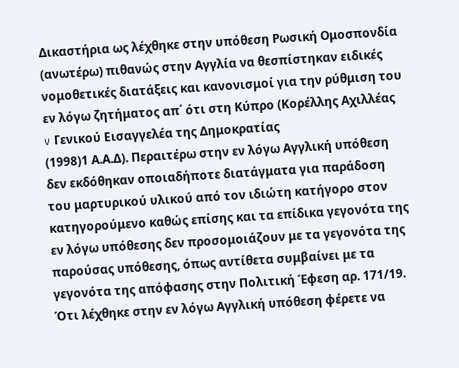Δικαστήρια ως λέχθηκε στην υπόθεση Ρωσική Ομοσπονδία (ανωτέρω) πιθανώς στην Αγγλία να θεσπίστηκαν ειδικές νομοθετικές διατάξεις και κανονισμοί για την ρύθμιση του εν λόγω ζητήματος απ΄ ότι στη Κύπρο (Κορέλλης Αχιλλέας v Γενικού Εισαγγελέα της Δημοκρατίας
(1998)1 Α.Α.Δ). Περαιτέρω στην εν λόγω Αγγλική υπόθεση δεν εκδόθηκαν οποιαδήποτε διατάγματα για παράδοση του μαρτυρικού υλικού από τον ιδιώτη κατήγορο στον κατηγορούμενο καθώς επίσης και τα επίδικα γεγονότα της εν λόγω υπόθεσης δεν προσομοιάζουν με τα γεγονότα της παρούσας υπόθεσης, όπως αντίθετα συμβαίνει με τα γεγονότα της απόφασης στην Πολιτική Έφεση αρ. 171/19. Ότι λέχθηκε στην εν λόγω Αγγλική υπόθεση φέρετε να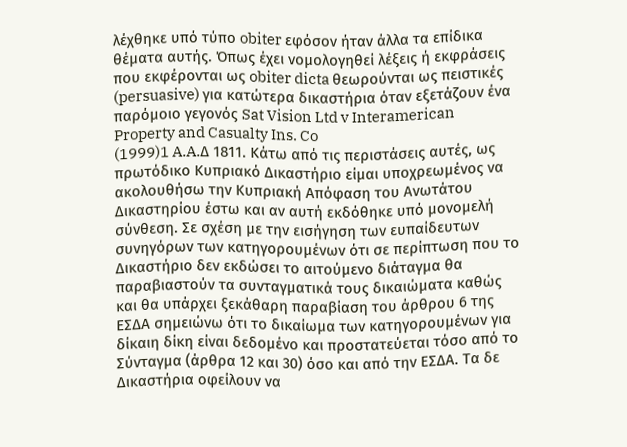λέχθηκε υπό τύπο obiter εφόσον ήταν άλλα τα επίδικα θέματα αυτής. Όπως έχει νομολογηθεί λέξεις ή εκφράσεις που εκφέρονται ως obiter dicta θεωρούνται ως πειστικές (persuasive) για κατώτερα δικαστήρια όταν εξετάζουν ένα παρόμοιο γεγονός Sat Vision Ltd v Interamerican Property and Casualty Ins. Co
(1999)1 A.A.Δ 1811. Κάτω από τις περιστάσεις αυτές, ως πρωτόδικο Κυπριακό Δικαστήριο είμαι υποχρεωμένος να ακολουθήσω την Κυπριακή Απόφαση του Ανωτάτου Δικαστηρίου έστω και αν αυτή εκδόθηκε υπό μονομελή σύνθεση. Σε σχέση με την εισήγηση των ευπαίδευτων συνηγόρων των κατηγορουμένων ότι σε περίπτωση που το Δικαστήριο δεν εκδώσει το αιτούμενο διάταγμα θα παραβιαστούν τα συνταγματικά τους δικαιώματα καθώς και θα υπάρχει ξεκάθαρη παραβίαση του άρθρου 6 της ΕΣΔΑ σημειώνω ότι το δικαίωμα των κατηγορουμένων για δίκαιη δίκη είναι δεδομένο και προστατεύεται τόσο από το Σύνταγμα (άρθρα 12 και 30) όσο και από την ΕΣΔΑ. Τα δε Δικαστήρια οφείλουν να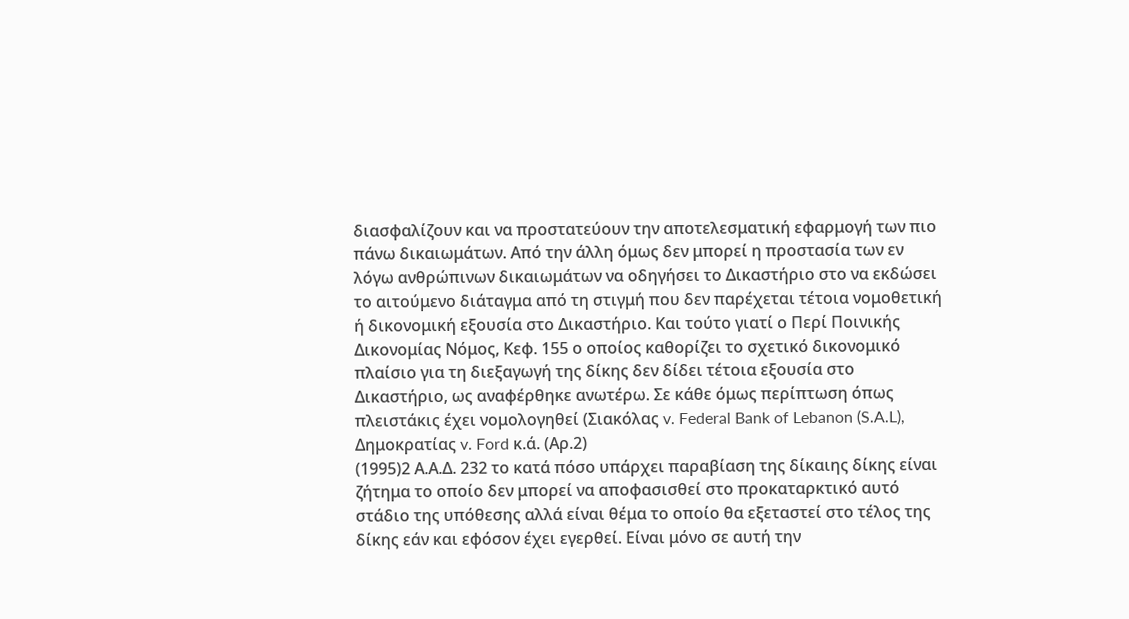διασφαλίζουν και να προστατεύουν την αποτελεσματική εφαρμογή των πιο πάνω δικαιωμάτων. Από την άλλη όμως δεν μπορεί η προστασία των εν λόγω ανθρώπινων δικαιωμάτων να οδηγήσει το Δικαστήριο στο να εκδώσει το αιτούμενο διάταγμα από τη στιγμή που δεν παρέχεται τέτοια νομοθετική ή δικονομική εξουσία στο Δικαστήριο. Και τούτο γιατί ο Περί Ποινικής Δικονομίας Νόμος, Κεφ. 155 ο οποίος καθορίζει το σχετικό δικονομικό πλαίσιο για τη διεξαγωγή της δίκης δεν δίδει τέτοια εξουσία στο Δικαστήριο, ως αναφέρθηκε ανωτέρω. Σε κάθε όμως περίπτωση όπως πλειστάκις έχει νομολογηθεί (Σιακόλας v. Federal Bank of Lebanon (S.A.L), Δημοκρατίας v. Ford κ.ά. (Αρ.2)
(1995)2 Α.Α.Δ. 232 το κατά πόσο υπάρχει παραβίαση της δίκαιης δίκης είναι ζήτημα το οποίο δεν μπορεί να αποφασισθεί στο προκαταρκτικό αυτό στάδιο της υπόθεσης αλλά είναι θέμα το οποίο θα εξεταστεί στο τέλος της δίκης εάν και εφόσον έχει εγερθεί. Είναι μόνο σε αυτή την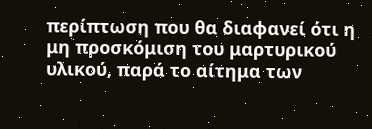περίπτωση που θα διαφανεί ότι η μη προσκόμιση του μαρτυρικού υλικού, παρά το αίτημα των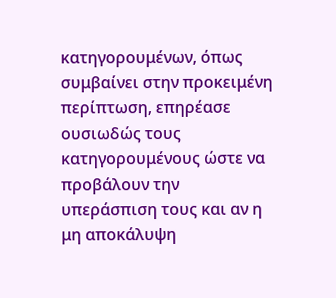κατηγορουμένων, όπως συμβαίνει στην προκειμένη περίπτωση, επηρέασε ουσιωδώς τους κατηγορουμένους ώστε να προβάλουν την υπεράσπιση τους και αν η μη αποκάλυψη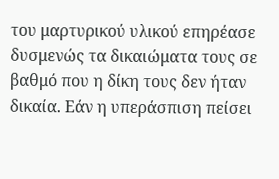του μαρτυρικού υλικού επηρέασε δυσμενώς τα δικαιώματα τους σε βαθμό που η δίκη τους δεν ήταν δικαία. Εάν η υπεράσπιση πείσει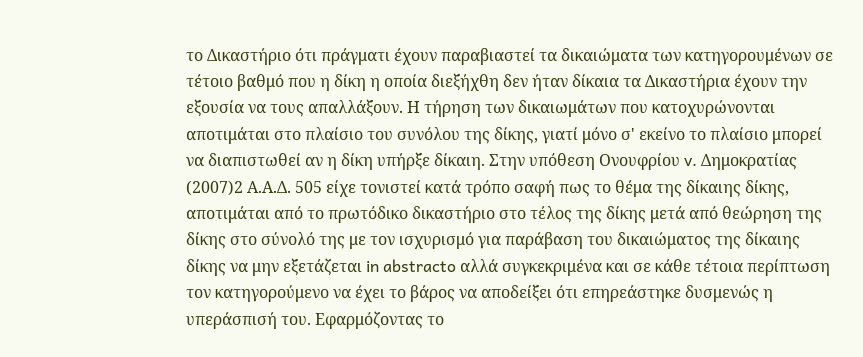το Δικαστήριο ότι πράγματι έχουν παραβιαστεί τα δικαιώματα των κατηγορουμένων σε τέτοιο βαθμό που η δίκη η οποία διεξήχθη δεν ήταν δίκαια τα Δικαστήρια έχουν την εξουσία να τους απαλλάξουν. Η τήρηση των δικαιωμάτων που κατοχυρώνονται αποτιμάται στο πλαίσιο του συνόλου της δίκης, γιατί μόνο σ' εκείνο το πλαίσιο μπορεί να διαπιστωθεί αν η δίκη υπήρξε δίκαιη. Στην υπόθεση Ονουφρίου v. Δημοκρατίας
(2007)2 Α.Α.Δ. 505 είχε τονιστεί κατά τρόπο σαφή πως το θέμα της δίκαιης δίκης, αποτιμάται από το πρωτόδικο δικαστήριο στο τέλος της δίκης μετά από θεώρηση της δίκης στο σύνολό της με τον ισχυρισμό για παράβαση του δικαιώματος της δίκαιης δίκης να μην εξετάζεται in abstracto αλλά συγκεκριμένα και σε κάθε τέτοια περίπτωση τον κατηγορούμενο να έχει το βάρος να αποδείξει ότι επηρεάστηκε δυσμενώς η υπεράσπισή του. Εφαρμόζοντας το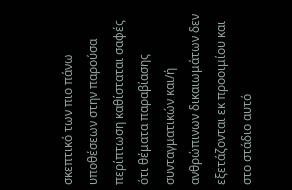σκεπτικό των πιο πάνω υποθέσεων στην παρούσα περίπτωση καθίσταται σαφές ότι θέματα παραβίασης συνταγματικών και/ή ανθρώπινων δικαιωμάτων δεν εξετάζονται εκ προοιμίου και στο στάδιο αυτό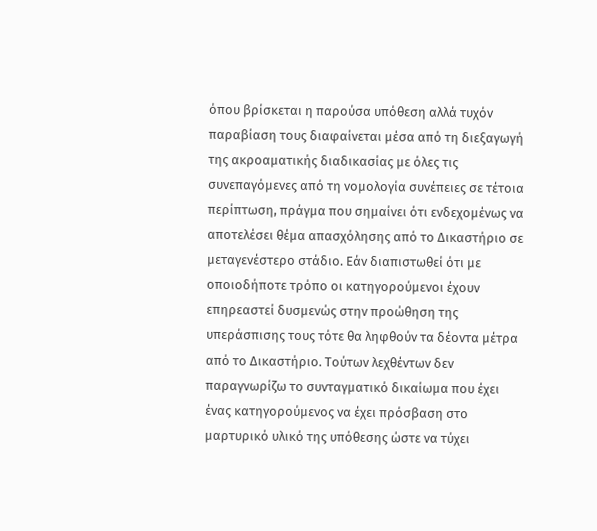όπου βρίσκεται η παρούσα υπόθεση αλλά τυχόν παραβίαση τους διαφαίνεται μέσα από τη διεξαγωγή της ακροαματικής διαδικασίας με όλες τις συνεπαγόμενες από τη νομολογία συνέπειες σε τέτοια περίπτωση, πράγμα που σημαίνει ότι ενδεχομένως να αποτελέσει θέμα απασχόλησης από το Δικαστήριο σε μεταγενέστερο στάδιο. Εάν διαπιστωθεί ότι με οποιοδήποτε τρόπο οι κατηγορούμενοι έχουν επηρεαστεί δυσμενώς στην προώθηση της υπεράσπισης τους τότε θα ληφθούν τα δέοντα μέτρα από το Δικαστήριο. Τούτων λεχθέντων δεν παραγνωρίζω το συνταγματικό δικαίωμα που έχει ένας κατηγορούμενος να έχει πρόσβαση στο μαρτυρικό υλικό της υπόθεσης ώστε να τύχει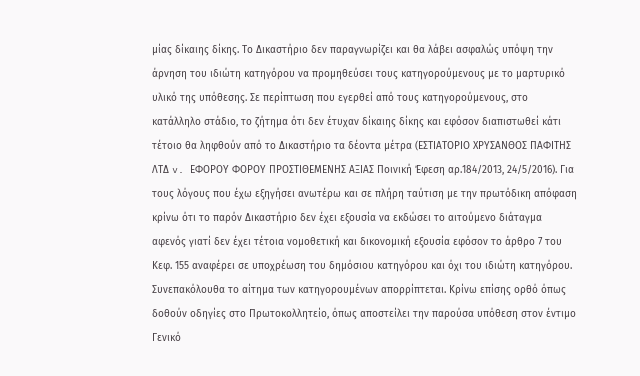μίας δίκαιης δίκης. Το Δικαστήριο δεν παραγνωρίζει και θα λάβει ασφαλώς υπόψη την άρνηση του ιδιώτη κατηγόρου να προμηθεύσει τους κατηγορούμενους με το μαρτυρικό υλικό της υπόθεσης. Σε περίπτωση που εγερθεί από τους κατηγορούμενους, στο κατάλληλο στάδιο, το ζήτημα ότι δεν έτυχαν δίκαιης δίκης και εφόσον διαπιστωθεί κάτι τέτοιο θα ληφθούν από το Δικαστήριο τα δέοντα μέτρα (ΕΣΤΙΑΤΟΡΙΟ ΧΡΥΣΑΝΘΟΣ ΠΑΦΙΤΗΣ ΛΤΔ v. ΕΦΟΡΟΥ ΦΟΡΟΥ ΠΡΟΣΤΙΘΕΜΕΝΗΣ ΑΞΙΑΣ Ποινική Έφεση αρ.184/2013, 24/5/2016). Για τους λόγους που έχω εξηγήσει ανωτέρω και σε πλήρη ταύτιση με την πρωτόδικη απόφαση κρίνω ότι το παρόν Δικαστήριο δεν έχει εξουσία να εκδώσει το αιτούμενο διάταγμα αφενός γιατί δεν έχει τέτοια νομοθετική και δικονομική εξουσία εφόσον το άρθρο 7 του Κεφ. 155 αναφέρει σε υποχρέωση του δημόσιου κατηγόρου και όχι του ιδιώτη κατηγόρου. Συνεπακόλουθα το αίτημα των κατηγορουμένων απορρίπτεται. Κρίνω επίσης ορθό όπως δοθούν οδηγίες στο Πρωτοκολλητείο, όπως αποστείλει την παρούσα υπόθεση στον έντιμο Γενικό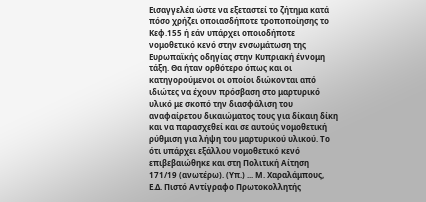Εισαγγελέα ώστε να εξεταστεί το ζήτημα κατά πόσο χρήζει οποιασδήποτε τροποποίησης το Κεφ.155 ή εάν υπάρχει οποιοδήποτε νομοθετικό κενό στην ενσωμάτωση της Ευρωπαϊκής οδηγίας στην Κυπριακή έννομη τάξη. Θα ήταν ορθότερο όπως και οι κατηγορούμενοι οι οποίοι διώκονται από ιδιώτες να έχουν πρόσβαση στο μαρτυρικό υλικό με σκοπό την διασφάλιση του αναφαίρετου δικαιώματος τους για δίκαιη δίκη και να παρασχεθεί και σε αυτούς νομοθετική ρύθμιση για λήψη του μαρτυρικού υλικού. Το ότι υπάρχει εξάλλου νομοθετικό κενό επιβεβαιώθηκε και στη Πολιτική Αίτηση 171/19 (ανωτέρω). (Υπ.) ... Μ. Χαραλάμπους, Ε.Δ. Πιστό Αντίγραφο Πρωτοκολλητής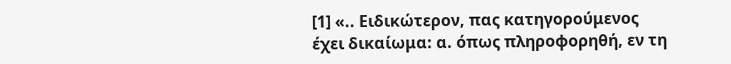[1] «.. Ειδικώτερον, πας κατηγορούμενος έχει δικαίωμα: α. όπως πληροφορηθή, εν τη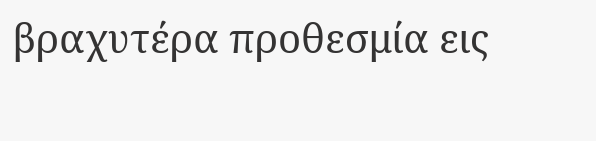βραχυτέρα προθεσμία εις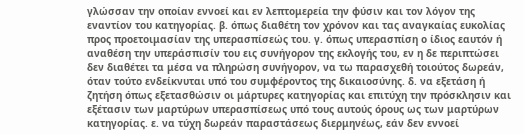γλώσσαν την οποίαν εννοεί και εν λεπτομερεία την φύσιν και τον λόγον της εναντίον του κατηγορίας. β. όπως διαθέτη τον χρόνον και τας αναγκαίας ευκολίας προς προετοιμασίαν της υπερασπίσεώς του. γ. όπως υπερασπίση ο ίδιος εαυτόν ή αναθέση την υπεράσπισίν του εις συνήγορον της εκλογής του, εν η δε περιπτώσει δεν διαθέτει τα μέσα να πληρώση συνήγορον, να τω παρασχεθή τοιούτος δωρεάν, όταν τούτο ενδείκνυται υπό του συμφέροντος της δικαιοσύνης. δ. να εξετάση ή ζητήση όπως εξετασθώσιν οι μάρτυρες κατηγορίας και επιτύχη την πρόσκλησιν και εξέτασιν των μαρτύρων υπερασπίσεως υπό τους αυτούς όρους ως των μαρτύρων κατηγορίας. ε. να τύχη δωρεάν παραστάσεως διερμηνέως, εάν δεν εννοεί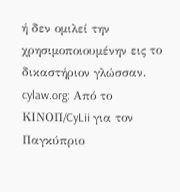ή δεν ομιλεί την χρησιμοποιουμένην εις το δικαστήριον γλώσσαν. cylaw.org: Από το ΚΙΝOΠ/CyLii για τον Παγκύπριο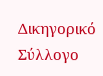Δικηγορικό Σύλλογο